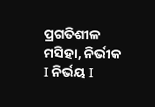ପ୍ରଗତିଶୀଳ ମସିହା, ନିର୍ଭୀକ I ନିର୍ଭୟ I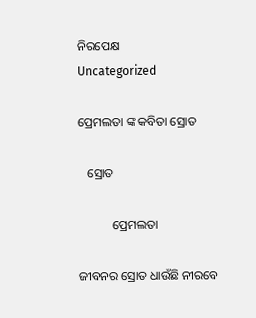ନିରପେକ୍ଷ
Uncategorized

ପ୍ରେମଲତା ଙ୍କ କବିତା ସ୍ରୋତ

   ସ୍ରୋତ

           ପ୍ରେମଲତା

ଜୀବନର ସ୍ରୋତ ଧାଉଁଛି ନୀରବେ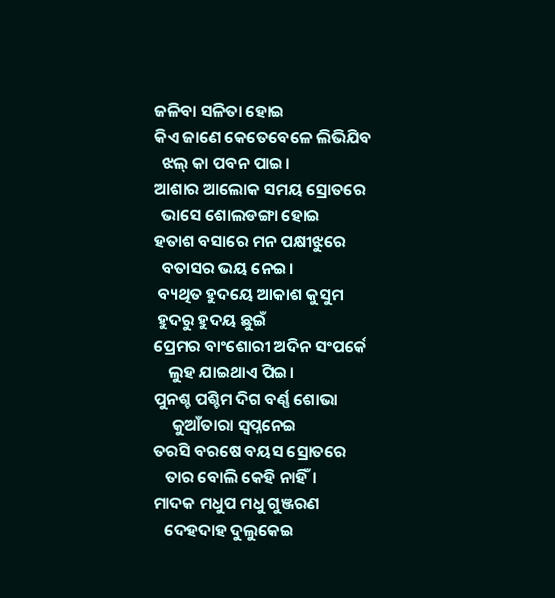ଜଳିବା ସଳିତା ହୋଇ
କିଏ ଜାଣେ କେତେବେଳେ ଲିଭିଯିବ
  ଝଲ୍ କା ପବନ ପାଇ।
ଆଶାର ଆଲୋକ ସମୟ ସ୍ରୋତରେ
  ଭାସେ ଶୋଲଡଙ୍ଗା ହୋଇ
ହତାଶ ବସାରେ ମନ ପକ୍ଷୀଝୁରେ
  ବତାସର ଭୟ ନେଇ।
 ବ୍ୟଥିତ ହୁଦୟେ ଆକାଶ କୁସୁମ
 ହୁଦରୁ ହୁଦୟ ଛୁଇଁ
ପ୍ରେମର ବାଂଶୋରୀ ଅଦିନ ସଂପର୍କେ
    ଲୁହ ଯାଇଥାଏ ପିଇ।
ପୁନଶ୍ଚ ପଶ୍ଚିମ ଦିଗ ବର୍ଣ୍ଣ ଶୋଭା
     କୁଆଁତାରା ସ୍ୱପ୍ନନେଇ
ତରସି ବରଷେ ବୟସ ସ୍ରୋତରେ
   ତାର ବୋଲି କେହି ନାହିଁ।
ମାଦକ ମଧୁପ ମଧୁ ଗୁଞ୍ଜରଣ
   ଦେହଦାହ ଦୁଲୁକେଇ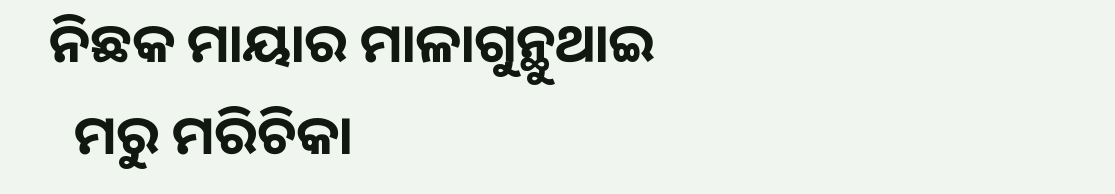ନିଛକ ମାୟାର ମାଳାଗୁନ୍ଥୁଥାଇ
  ମରୁ ମରିଚିକା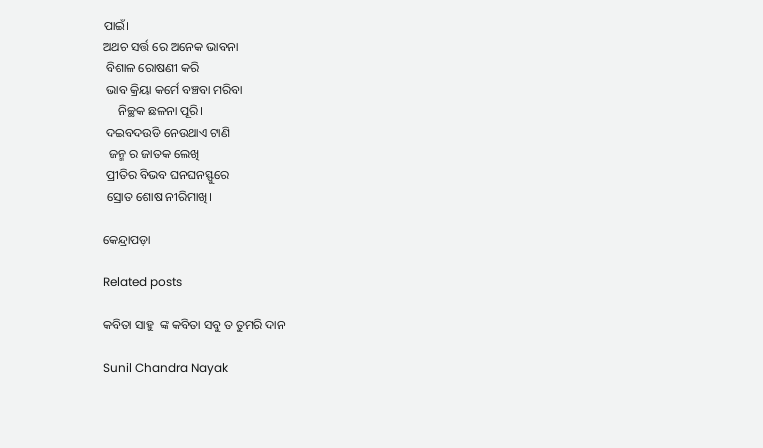ପାଇଁ।
ଅଥଚ ସର୍ତ୍ତ ରେ ଅନେକ ଭାବନା
 ବିଶାଳ ରୋଷଣୀ କରି
 ଭାବ କ୍ରିୟା କର୍ମେ ବଞ୍ଚବା ମରିବା
     ନିଚ୍ଛକ ଛଳନା ପୂରି।
 ଦଇବଦଉଡି ନେଉଥାଏ ଟାଣି
  ଜନ୍ମ ର ଜାତକ ଲେଖି
 ପ୍ରୀତିର ବିଭବ ଘନଘନସ୍ଫୁରେ
 ସ୍ରୋତ ଶୋଷ ନୀରିମାଖି।

କେନ୍ଦ୍ରାପଡ଼ା

Related posts

କବିତା ସାହୁ  ଙ୍କ କବିତା ସବୁ ତ ତୁମରି ଦାନ

Sunil Chandra Nayak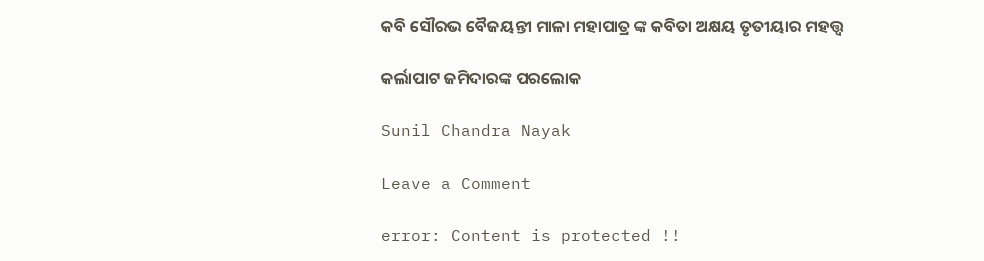କବି ସୌରଭ ବୈଜୟନ୍ତୀ ମାଳା ମହାପାତ୍ର ଙ୍କ କବିତା ଅକ୍ଷୟ ତୃତୀୟାର ମହତ୍ତ୍ଵ

କର୍ଲାପାଟ ଜମିଦାରଙ୍କ ପରଲୋକ

Sunil Chandra Nayak

Leave a Comment

error: Content is protected !!